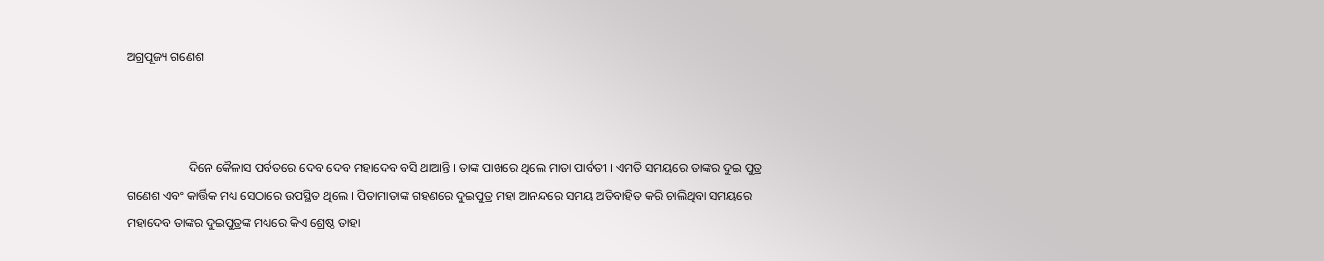ଅଗ୍ରପୂଜ୍ୟ ଗଣେଶ



                    ଦିନେ କୈଳାସ ପର୍ବତରେ ଦେବ ଦେବ ମହାଦେବ ବସି ଥାଆନ୍ତି । ତାଙ୍କ ପାଖରେ ଥିଲେ ମାତା ପାର୍ବତୀ । ଏମତି ସମୟରେ ତାଙ୍କର ଦୁଇ ପୁତ୍ର ଗଣେଶ ଏବଂ କାର୍ତ୍ତିକ ମଧ୍ୟ ସେଠାରେ ଉପସ୍ଥିତ ଥିଲେ । ପିତାମାତାଙ୍କ ଗହଣରେ ଦୁଇପୁତ୍ର ମହା ଆନନ୍ଦରେ ସମୟ ଅତିବାହିତ କରି ଚାଲିଥିବା ସମୟରେ ମହାଦେବ ତାଙ୍କର ଦୁଇପୁତ୍ରଙ୍କ ମଧ୍ୟରେ କିଏ ଶ୍ରେଷ୍ଠ ତାହା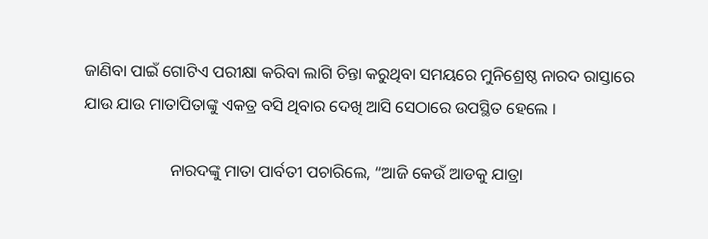ଜାଣିବା ପାଇଁ ଗୋଟିଏ ପରୀକ୍ଷା କରିବା ଲାଗି ଚିନ୍ତା କରୁଥିବା ସମୟରେ ମୁନିଶ୍ରେଷ୍ଠ ନାରଦ ରାସ୍ତାରେ ଯାଉ ଯାଉ ମାତାପିତାଙ୍କୁ ଏକତ୍ର ବସି ଥିବାର ଦେଖି ଆସି ସେଠାରେ ଉପସ୍ଥିତ ହେଲେ ।

                     ନାରଦଙ୍କୁ ମାତା ପାର୍ବତୀ ପଚାରିଲେ, “ଆଜି କେଉଁ ଆଡକୁ ଯାତ୍ରା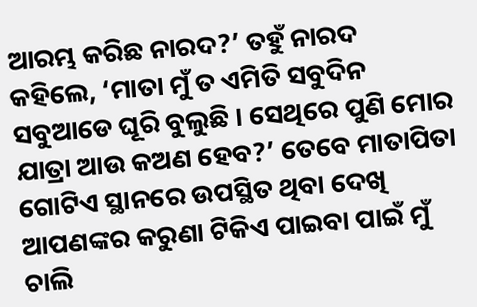ଆରମ୍ଭ କରିଛ ନାରଦ?’ ତହୁଁ ନାରଦ କହିଲେ, ‘ମାତା ମୁଁ ତ ଏମିତି ସବୁଦିନ ସବୁଆଡେ ଘୂରି ବୁଲୁଛି । ସେଥିରେ ପୁଣି ମୋର ଯାତ୍ରା ଆଉ କଅଣ ହେବ?’ ତେବେ ମାତାପିତା ଗୋଟିଏ ସ୍ଥାନରେ ଉପସ୍ଥିତ ଥିବା ଦେଖି ଆପଣଙ୍କର କରୁଣା ଟିକିଏ ପାଇବା ପାଇଁ ମୁଁ ଚାଲି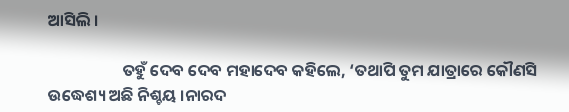ଆସିଲି ।

                    ତହୁଁ ଦେବ ଦେବ ମହାଦେବ କହିଲେ, ‘ତଥାପି ତୁମ ଯାତ୍ରାରେ କୌଣସି ଉଦ୍ଧେଶ୍ୟ ଅଛି ନିଶ୍ଚୟ ।ନାରଦ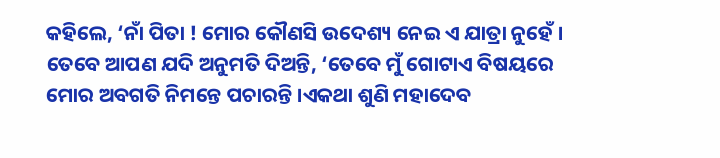କହିଲେ, ‘ନାଁ ପିତା ! ମୋର କୌଣସି ଉଦେଶ୍ୟ ନେଇ ଏ ଯାତ୍ରା ନୁହେଁ । ତେବେ ଆପଣ ଯଦି ଅନୁମତି ଦିଅନ୍ତି, ‘ତେବେ ମୁଁ ଗୋଟାଏ ବିଷୟରେ ମୋର ଅବଗତି ନିମନ୍ତେ ପଚାରନ୍ତି ।ଏକଥା ଶୁଣି ମହାଦେବ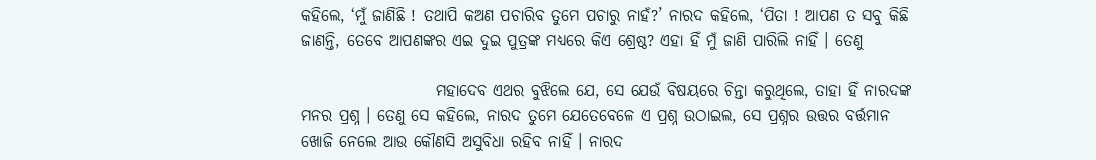କହିଲେ, ‘ମୁଁ ଜାଣିଛି ! ତଥାପି କଅଣ ପଚାରିବ ତୁମେ ପଚାରୁ ନାହଁ?’ ନାରଦ କହିଲେ, ‘ପିତା ! ଆପଣ ତ ସବୁ କିଛି ଜାଣନ୍ତି, ତେବେ ଆପଣଙ୍କର ଏଇ ଦୁଇ ପୁତ୍ରଙ୍କ ମଧ୍ୟରେ କିଏ ଶ୍ରେଷ୍ଠ? ଏହା ହିଁ ମୁଁ ଜାଣି ପାରିଲି ନାହିଁ । ତେଣୁ

                     ମହାଦେବ ଏଥର ବୁଝିଲେ ଯେ, ସେ ଯେଉଁ ବିଷୟରେ ଚିନ୍ତା କରୁଥିଲେ, ତାହା ହିଁ ନାରଦଙ୍କ ମନର ପ୍ରଶ୍ନ । ତେଣୁ ସେ କହିଲେ, ନାରଦ ତୁମେ ଯେତେବେଳେ ଏ ପ୍ରଶ୍ନ ଉଠାଇଲ, ସେ ପ୍ରଶ୍ନର ଉତ୍ତର ବର୍ତ୍ତମାନ ଖୋଜି ନେଲେ ଆଉ କୌଣସି ଅସୁବିଧା ରହିବ ନାହିଁ । ନାରଦ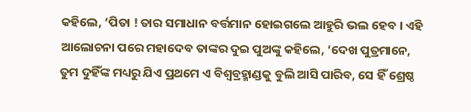କହିଲେ, ‘ପିତା ! ତାର ସମାଧାନ ବର୍ତ୍ତମାନ ହୋଇଗଲେ ଆହୁରି ଭଲ ହେବ । ଏହି ଆଲୋଚନା ପରେ ମହାଦେବ ତାଙ୍କର ଦୁଇ ପୁଅଙ୍କୁ କହିଲେ, ‘ଦେଖ ପୁତ୍ରମାନେ, ତୁମ ଦୁହିଁଙ୍କ ମଧ୍ୟରୁ ଯିଏ ପ୍ରଥମେ ଏ ବିଶ୍ୱବ୍ରହ୍ମାଣ୍ଡକୁ ବୁଲି ଆସି ପାରିବ, ସେ ହିଁ ଶ୍ରେଷ୍ଠ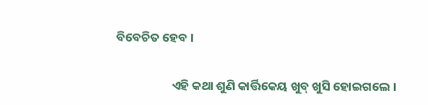ବିବେଚିତ ହେବ ।

                    ଏହି କଥା ଶୁଣି କାର୍ତ୍ତିକେୟ ଖୁବ୍ ଖୁସି ହୋଇଗଲେ ।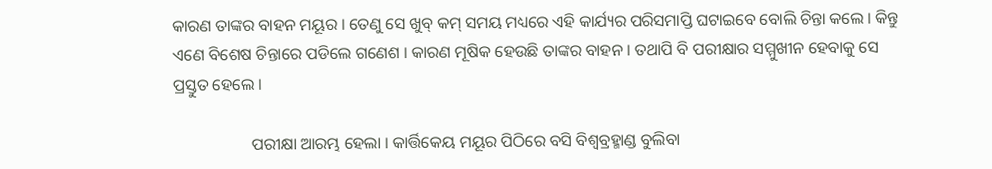କାରଣ ତାଙ୍କର ବାହନ ମୟୂର । ତେଣୁ ସେ ଖୁବ୍ କମ୍ ସମୟ ମଧ୍ୟରେ ଏହି କାର୍ଯ୍ୟର ପରିସମାପ୍ତି ଘଟାଇବେ ବୋଲି ଚିନ୍ତା କଲେ । କିନ୍ତୁ ଏଣେ ବିଶେଷ ଚିନ୍ତାରେ ପଡିଲେ ଗଣେଶ । କାରଣ ମୂଷିକ ହେଉଛି ତାଙ୍କର ବାହନ । ତଥାପି ବି ପରୀକ୍ଷାର ସମ୍ମୁଖୀନ ହେବାକୁ ସେ ପ୍ରସ୍ତୁତ ହେଲେ ।

                   ପରୀକ୍ଷା ଆରମ୍ଭ ହେଲା । କାର୍ତ୍ତିକେୟ ମୟୂର ପିଠିରେ ବସି ବିଶ୍ୱବ୍ରହ୍ମାଣ୍ଡ ବୁଲିବା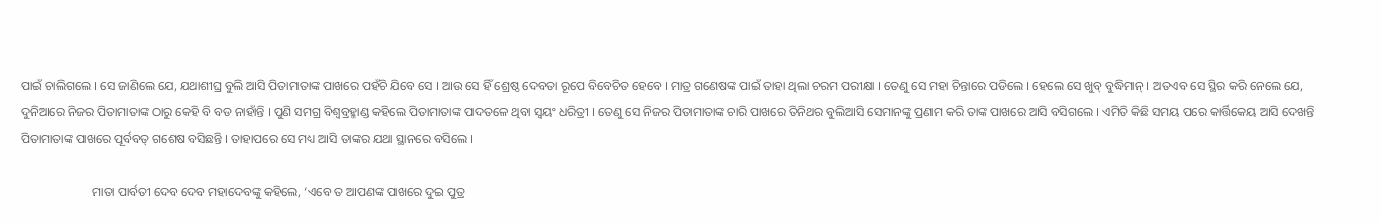ପାଇଁ ଚାଲିଗଲେ । ସେ ଜାଣିଲେ ଯେ, ଯଥାଶୀଘ୍ର ବୁଲି ଆସି ପିତାମାତାଙ୍କ ପାଖରେ ପହଁଚି ଯିବେ ସେ । ଆଉ ସେ ହିଁ ଶ୍ରେଷ୍ଠ ଦେବତା ରୂପେ ବିବେଚିତ ହେବେ । ମାତ୍ର ଗଣେଷଙ୍କ ପାଇଁ ତାହା ଥିଲା ଚରମ ପରୀକ୍ଷା । ତେଣୁ ସେ ମହା ଚିନ୍ତାରେ ପଡିଲେ । ହେଲେ ସେ ଖୁବ୍ ବୁଦ୍ଧିମାନ୍ । ଅତଏବ ସେ ସ୍ଥିର କରି ନେଲେ ଯେ, ଦୁନିଆରେ ନିଜର ପିତାମାତାଙ୍କ ଠାରୁ କେହି ବି ବଡ ନାହାଁନ୍ତି । ପୁଣି ସମଗ୍ର ବିଶ୍ୱବ୍ରହ୍ମାଣ୍ଡ କହିଲେ ପିତାମାତାଙ୍କ ପାଦତଳେ ଥିବା ସ୍ୱୟଂ ଧରିତ୍ରୀ । ତେଣୁ ସେ ନିଜର ପିତାମାତାଙ୍କ ଚାରି ପାଖରେ ତିନିଥର ବୁଲିଆସି ସେମାନଙ୍କୁ ପ୍ରଣାମ କରି ତାଙ୍କ ପାଖରେ ଆସି ବସିଗଲେ । ଏମିତି କିଛି ସମୟ ପରେ କାର୍ତ୍ତିକେୟ ଆସି ଦେଖନ୍ତି ପିତାମାତାଙ୍କ ପାଖରେ ପୂର୍ବବତ୍ ଗଶେଷ ବସିଛନ୍ତି । ତାହାପରେ ସେ ମଧ୍ୟ ଆସି ତାଙ୍କର ଯଥା ସ୍ଥାନରେ ବସିଲେ ।

                       ମାତା ପାର୍ବତୀ ଦେବ ଦେବ ମହାଦେବଙ୍କୁ କହିଲେ, ‘ଏବେ ତ ଆପଣଙ୍କ ପାଖରେ ଦୁଇ ପୁତ୍ର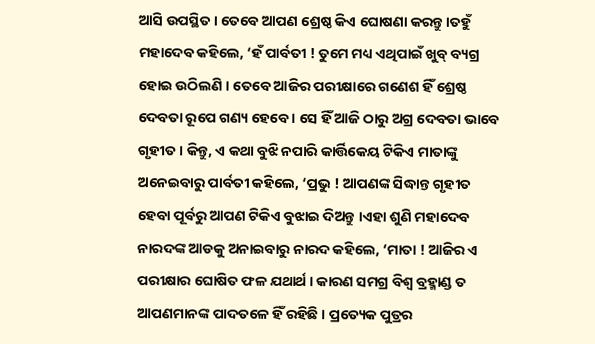ଆସି ଉପସ୍ଥିତ । ତେବେ ଆପଣ ଶ୍ରେଷ୍ଠ କିଏ ଘୋଷଣା କରନ୍ତୁ ।ତହୁଁ ମହାଦେବ କହିଲେ, ‘ହଁ ପାର୍ବତୀ ! ତୁମେ ମଧ୍ୟ ଏଥିପାଇଁ ଖୁବ୍ ବ୍ୟଗ୍ର ହୋଇ ଉଠିଲଣି । ତେବେ ଆଜିର ପରୀକ୍ଷାରେ ଗଣେଶ ହିଁ ଶ୍ରେଷ୍ଠ ଦେବତା ରୂପେ ଗଣ୍ୟ ହେବେ । ସେ ହିଁ ଆଜି ଠାରୁ ଅଗ୍ର ଦେବତା ଭାବେ ଗୃହୀତ । କିନ୍ତୁ, ଏ କଥା ବୁଝି ନପାରି କାର୍ତ୍ତିକେୟ ଟିକିଏ ମାତାଙ୍କୁ ଅନେଇବାରୁ ପାର୍ବତୀ କହିଲେ, ‘ପ୍ରଭୁ ! ଆପଣଙ୍କ ସିଦ୍ଧାନ୍ତ ଗୃହୀତ ହେବା ପୂର୍ବରୁ ଆପଣ ଟିକିଏ ବୁଝାଇ ଦିଅନ୍ତୁ ।ଏହା ଶୁଣି ମହାଦେବ ନାରଦଙ୍କ ଆଡକୁ ଅନାଇବାରୁ ନାରଦ କହିଲେ, ‘ମାତା ! ଆଜିର ଏ ପରୀକ୍ଷାର ଘୋଷିତ ଫଳ ଯଥାର୍ଥ । କାରଣ ସମଗ୍ର ବିଶ୍ୱ ବ୍ରହ୍ମାଣ୍ଡ ତ ଆପଣମାନଙ୍କ ପାଦତଳେ ହିଁ ରହିଛି । ପ୍ରତ୍ୟେକ ପୁତ୍ରର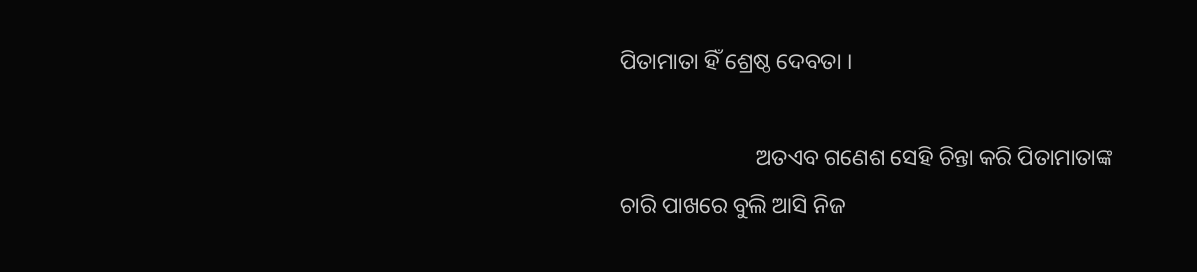ପିତାମାତା ହିଁ ଶ୍ରେଷ୍ଠ ଦେବତା ।

                        ଅତଏବ ଗଣେଶ ସେହି ଚିନ୍ତା କରି ପିତାମାତାଙ୍କ ଚାରି ପାଖରେ ବୁଲି ଆସି ନିଜ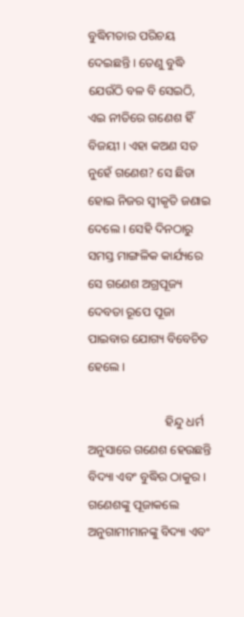ବୁଦ୍ଧିମତାର ପରିଚୟ ଦେଇଛନ୍ତି । ତେଣୁ ବୁଦ୍ଧି ଯେଉଁଠି ବଳ ବି ସେଇଠି, ଏଇ ନୀତିରେ ଗଣେଶ ହିଁ ବିଜୟୀ । ଏହା କଅଣ ସତ ନୁହେଁ ଗଣେଶ? ସେ ଛିଡା ହୋଇ ନିଜର ସ୍ୱୀକୃତି ଜଣାଇ ଦେଲେ । ସେହି ଦିନଠାରୁ ସମସ୍ତ ମାଙ୍ଗଳିକ କାର୍ଯ୍ୟରେ ସେ ଗଣେଶ ଅଗ୍ରପୂଜ୍ୟ ଦେବତା ରୂପେ ପୂଜା ପାଇବାର ଯୋଗ୍ୟ ବିବେଚିତ ହେଲେ ।

                         ହିନ୍ଦୁ ଧର୍ମ ଅନୁସାରେ ଗଣେଶ ହେଉଛନ୍ତି ବିଦ୍ୟା ଏବଂ ବୁଦ୍ଧିର ଠାକୁର । ଗଣେଶଙ୍କୁ ପୂଜାକଲେ ଅନୁଗାମୀମାନଙ୍କୁ ବିଦ୍ୟା ଏବଂ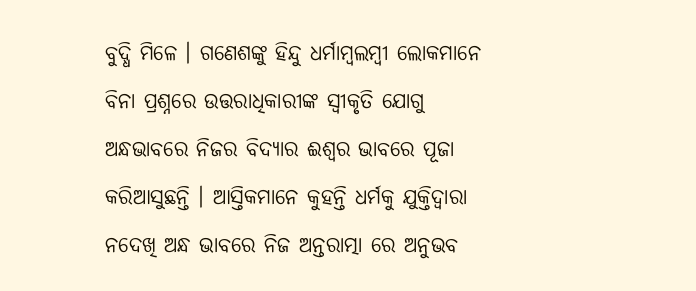ବୁଦ୍ଧି ମିଳେ । ଗଣେଶଙ୍କୁ ହିନ୍ଦୁ ଧର୍ମାମ୍ବଲମ୍ବୀ ଲୋକମାନେ ବିନା ପ୍ରଶ୍ନରେ ଉତ୍ତରାଧିକାରୀଙ୍କ ସ୍ୱୀକୃତି ଯୋଗୁ ଅନ୍ଧଭାବରେ ନିଜର ବିଦ୍ୟାର ଈଶ୍ୱର ଭାବରେ ପୂଜା କରିଆସୁଛନ୍ତି । ଆସ୍ତିକମାନେ କୁହନ୍ତି ଧର୍ମକୁ ଯୁକ୍ତିଦ୍ୱାରା ନଦେଖି ଅନ୍ଧ ଭାବରେ ନିଜ ଅନ୍ତରାତ୍ମା ରେ ଅନୁଭବ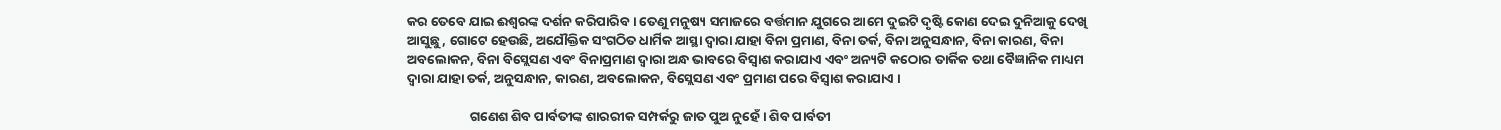କର ତେବେ ଯାଇ ଈଶ୍ୱରଙ୍କ ଦର୍ଶନ କରିପାରିବ । ତେଣୁ ମନୁଷ୍ୟ ସମାଜରେ ବର୍ତ୍ତମାନ ଯୁଗରେ ଆମେ ଦୁଇଟି ଦୃଷ୍ଟି କୋଣ ଦେଇ ଦୁନିଆକୁ ଦେଖି ଆସୁଛୁ, ଗୋଟେ ହେଉଛି, ଅଯୌକ୍ତିକ ସଂଗଠିତ ଧାର୍ମିକ ଆସ୍ଥା ଦ୍ୱାରା ଯାହା ବିନା ପ୍ରମାଣ, ବିନା ତର୍କ, ବିନା ଅନୁସନ୍ଧାନ, ବିନା କାରଣ, ବିନା ଅବଲୋକନ, ବିନା ବିସ୍ଲେସଣ ଏବଂ ବିନାପ୍ରମାଣ ଦ୍ୱାରା ଅନ୍ଧ ଭାବରେ ବିସ୍ଵାଶ କରାଯାଏ ଏବଂ ଅନ୍ୟଟି କଠୋର ତାର୍କିକ ତଥା ବୈଜ୍ଞାନିକ ମାଧ୍ୟମ ଦ୍ୱାରା ଯାହା ତର୍କ, ଅନୁସନ୍ଧାନ, କାରଣ, ଅବଲୋକନ, ବିସ୍ଲେସଣ ଏବଂ ପ୍ରମାଣ ପରେ ବିସ୍ଵାଶ କରାଯାଏ ।

                     ଗଣେଶ ଶିବ ପାର୍ବତୀଙ୍କ ଶାରରୀକ ସମ୍ପର୍କରୁ ଜାତ ପୁଅ ନୁହେଁ । ଶିବ ପାର୍ବତୀ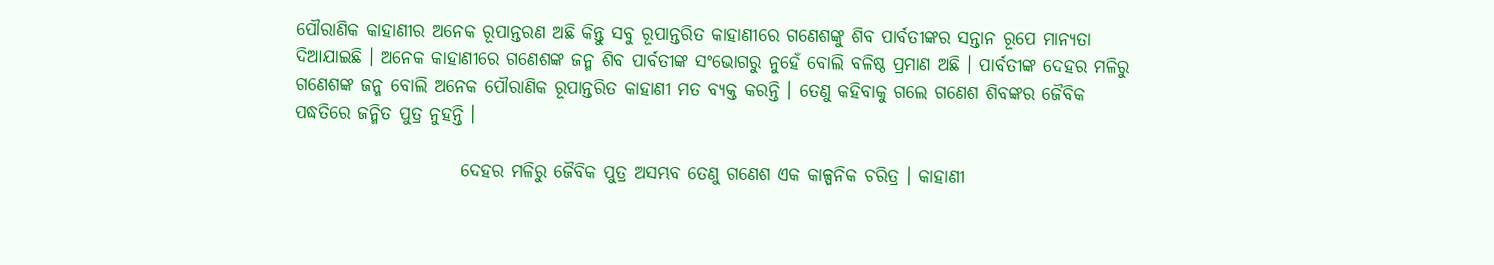ପୌରାଣିକ କାହାଣୀର ଅନେକ ରୂପାନ୍ତରଣ ଅଛି କିନ୍ତୁ ସବୁ ରୂପାନ୍ତରିତ କାହାଣୀରେ ଗଣେଶଙ୍କୁ ଶିବ ପାର୍ବତୀଙ୍କର ସନ୍ତାନ ରୂପେ ମାନ୍ୟତା ଦିଆଯାଇଛି । ଅନେକ କାହାଣୀରେ ଗଣେଶଙ୍କ ଜନ୍ମ ଶିବ ପାର୍ବତୀଙ୍କ ସଂଭୋଗରୁ ନୁହେଁ ବୋଲି ବଳିଷ୍ଠ ପ୍ରମାଣ ଅଛି । ପାର୍ବତୀଙ୍କ ଦେହର ମଳିରୁ ଗଣେଶଙ୍କ ଜନ୍ମ ବୋଲି ଅନେକ ପୌରାଣିକ ରୂପାନ୍ତରିତ କାହାଣୀ ମତ ବ୍ୟକ୍ତ କରନ୍ତି । ତେଣୁ କହିବାକୁ ଗଲେ ଗଣେଶ ଶିବଙ୍କର ଜୈବିକ ପଦ୍ଧତିରେ ଜନ୍ମିତ ପୁତ୍ର ନୁହନ୍ତି ।

                       ଦେହର ମଳିରୁ ଜୈବିକ ପୁତ୍ର ଅସମ୍ଭବ ତେଣୁ ଗଣେଶ ଏକ କାଳ୍ପନିକ ଚରିତ୍ର । କାହାଣୀ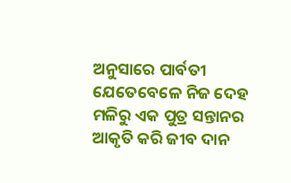ଅନୁସାରେ ପାର୍ବତୀ ଯେତେବେଳେ ନିଜ ଦେହ ମଳିରୁ ଏକ ପୁତ୍ର ସନ୍ତାନର ଆକୃତି କରି ଜୀବ ଦାନ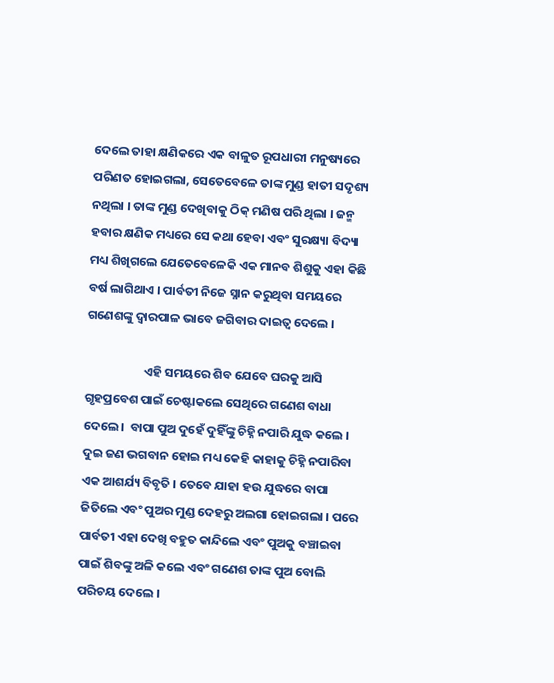ଦେଲେ ତାହା କ୍ଷଣିକରେ ଏକ ବାଳୁତ ରୂପଧାରୀ ମନୁଷ୍ୟରେ ପରିଣତ ହୋଇଗଲା, ସେତେବେଳେ ତାଙ୍କ ମୁଣ୍ଡ ହାତୀ ସଦୃଶ୍ୟ ନଥିଲା । ତାଙ୍କ ମୁଣ୍ଡ ଦେଖିବାକୁ ଠିକ୍ ମଣିଷ ପରି ଥିଲା । ଜନ୍ମ ହବାର କ୍ଷଣିକ ମଧ୍ୟରେ ସେ କଥା ହେବା ଏବଂ ସୁରକ୍ଷ୍ୟା ବିଦ୍ୟା ମଧ୍ୟ ଶିଖିଗଲେ ଯେତେବେଳେକି ଏକ ମାନବ ଶିଶୁକୁ ଏହା କିଛି ବର୍ଷ ଲାଗିଥାଏ । ପାର୍ବତୀ ନିଜେ ସ୍ନାନ କରୁଥିବା ସମୟରେ ଗଣେଶଙ୍କୁ ଦ୍ୱାରପାଳ ଭାବେ ଜଗିବାର ଦାଇତ୍ୱ ଦେଲେ ।

                     ଏହି ସମୟରେ ଶିବ ଯେବେ ଘରକୁ ଆସି ଗୃହପ୍ରବେଶ ପାଇଁ ଚେଷ୍ଟାକଲେ ସେଥିରେ ଗଣେଶ ବାଧା ଦେଲେ ।  ବାପା ପୁଅ ଦୁହେଁ ଦୁହିଁଙ୍କୁ ଚିହ୍ନି ନପାରି ଯୁଦ୍ଧ କଲେ । ଦୁଇ ଜଣ ଭଗବାନ ହୋଇ ମଧ୍ୟ କେହି କାହାକୁ ଚିହ୍ନି ନପାରିବା ଏକ ଆଶର୍ଯ୍ୟ ବିବୃତି । ତେବେ ଯାହା ହଉ ଯୁଦ୍ଧରେ ବାପା ଜିତିଲେ ଏବଂ ପୁଅର ମୁଣ୍ଡ ଦେହରୁ ଅଲଗା ହୋଇଗଲା । ପରେ ପାର୍ବତୀ ଏହା ଦେଖି ବହୁତ କାନ୍ଦିଲେ ଏବଂ ପୁଅକୁ ବଞ୍ଚାଇବା ପାଇଁ ଶିବଙ୍କୁ ଅଳି କଲେ ଏବଂ ଗଣେଶ ତାଙ୍କ ପୁଅ ବୋଲି ପରିଚୟ ଦେଲେ ।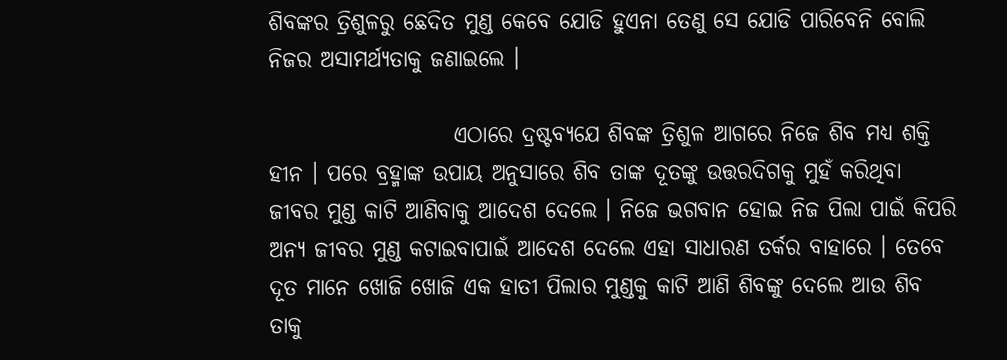ଶିବଙ୍କର ତ୍ରିଶୁଳରୁ ଛେଦିତ ମୁଣ୍ଡ କେବେ ଯୋଡି ହୁଏନା ତେଣୁ ସେ ଯୋଡି ପାରିବେନି ବୋଲି ନିଜର ଅସାମର୍ଥ୍ୟତାକୁ ଜଣାଇଲେ ।

                     ଏଠାରେ ଦ୍ରଷ୍ଟବ୍ୟଯେ ଶିବଙ୍କ ତ୍ରିଶୁଳ ଆଗରେ ନିଜେ ଶିବ ମଧ୍ୟ ଶକ୍ତି ହୀନ । ପରେ ବ୍ରହ୍ମାଙ୍କ ଉପାୟ ଅନୁସାରେ ଶିବ ତାଙ୍କ ଦୂତଙ୍କୁ ଉତ୍ତରଦିଗକୁ ମୁହଁ କରିଥିବା ଜୀବର ମୁଣ୍ଡ କାଟି ଆଣିବାକୁ ଆଦେଶ ଦେଲେ । ନିଜେ ଭଗବାନ ହୋଇ ନିଜ ପିଲା ପାଇଁ କିପରି ଅନ୍ୟ ଜୀବର ମୁଣ୍ଡ କଟାଇବାପାଇଁ ଆଦେଶ ଦେଲେ ଏହା ସାଧାରଣ ତର୍କର ବାହାରେ । ତେବେ ଦୂତ ମାନେ ଖୋଜି ଖୋଜି ଏକ ହାତୀ ପିଲାର ମୁଣ୍ଡକୁ କାଟି ଆଣି ଶିବଙ୍କୁ ଦେଲେ ଆଉ ଶିବ ତାକୁ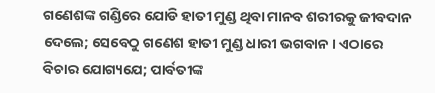ଗଣେଶଙ୍କ ଗଣ୍ଡିରେ ଯୋଡି ହାତୀ ମୁଣ୍ଡ ଥିବା ମାନବ ଶରୀରକୁ ଜୀବଦାନ ଦେଲେ; ସେବେଠୁ ଗଣେଶ ହାତୀ ମୁଣ୍ଡ ଧାରୀ ଭଗବାନ । ଏଠାରେ ବିଚାର ଯୋଗ୍ୟଯେ; ପାର୍ବତୀଙ୍କ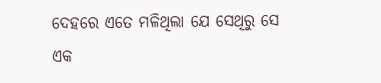ଦେହରେ ଏତେ ମଳିଥିଲା ଯେ ସେଥିରୁ ସେ ଏକ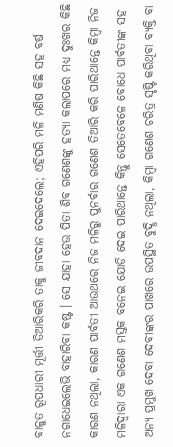ବାଳୁତ ରୂପଧାରୀ ମୂର୍ତ୍ତୀ ତିଆରିକରି ତାକୁ ଜୀବଦାନ ଦେଇଦେଲେ; ଏହିପରି ମଳି ମଣିଷ କିଛି ସହ ବର୍ଷ ନଗାଧେଇଲେଭି ବାହାରିବା କଷ୍ଟ । ସେ ଯାହା ହେଉ ପିତା ଶିବ ଗଣେଶଙ୍କୁ ହତ୍ୟା କଲାପରେ ମଧ୍ୟ ଦୁଃଖର କିଛି କାରଣ ନଥିଲା, କାରଣ ପାର୍ବତୀ ଆଉଥରେ ନିଜ ମଳିରୁ ପୁନର୍ବାର ଗଣେଶ ତିଆରି କରି ପାରିଥାନ୍ତେ କିମ୍ବା ନିଜ ମଳିଦ୍ୱାରା ଏକ ଗଣେଶ ମସ୍ତକ ବନେଇ ଯୋଡି ଦେଇ ପାରିଥାନ୍ତେ କିନ୍ତୁ ସେତେବେଳେ ବୋଧେ ପାର୍ବତୀଙ୍କ ସହ ଅନ୍ୟ ପ୍ରମୁଖ ଦେବା ଦେବୀଙ୍କର ପାଖରେ ଉପସ୍ଥିତ ବୁଦ୍ଧି ନଥିଲା, କିମ୍ବା ଗଣେଶ ଚରିତ୍ର ସୃଷ୍ଟି କରିଥିବା ବ୍ୟକ୍ତି ବା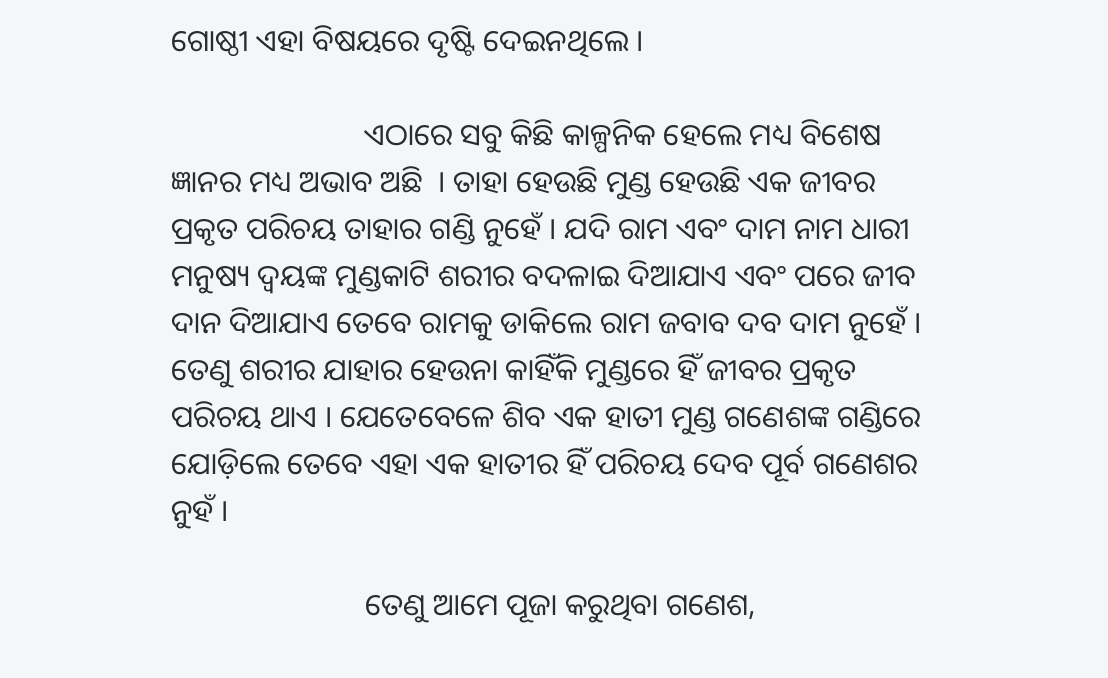ଗୋଷ୍ଠୀ ଏହା ବିଷୟରେ ଦୃଷ୍ଟି ଦେଇନଥିଲେ ।

                         ଏଠାରେ ସବୁ କିଛି କାଳ୍ପନିକ ହେଲେ ମଧ୍ୟ ବିଶେଷ ଜ୍ଞାନର ମଧ୍ୟ ଅଭାବ ଅଛି  । ତାହା ହେଉଛି ମୁଣ୍ଡ ହେଉଛି ଏକ ଜୀବର ପ୍ରକୃତ ପରିଚୟ ତାହାର ଗଣ୍ଡି ନୁହେଁ । ଯଦି ରାମ ଏବଂ ଦାମ ନାମ ଧାରୀ ମନୁଷ୍ୟ ଦ୍ଵୟଙ୍କ ମୁଣ୍ଡକାଟି ଶରୀର ବଦଳାଇ ଦିଆଯାଏ ଏବଂ ପରେ ଜୀବ ଦାନ ଦିଆଯାଏ ତେବେ ରାମକୁ ଡାକିଲେ ରାମ ଜବାବ ଦବ ଦାମ ନୁହେଁ । ତେଣୁ ଶରୀର ଯାହାର ହେଉନା କାହିଁକି ମୁଣ୍ଡରେ ହିଁ ଜୀବର ପ୍ରକୃତ ପରିଚୟ ଥାଏ । ଯେତେବେଳେ ଶିବ ଏକ ହାତୀ ମୁଣ୍ଡ ଗଣେଶଙ୍କ ଗଣ୍ଡିରେ ଯୋଡ଼ିଲେ ତେବେ ଏହା ଏକ ହାତୀର ହିଁ ପରିଚୟ ଦେବ ପୂର୍ବ ଗଣେଶର ନୁହଁ ।

                         ତେଣୁ ଆମେ ପୂଜା କରୁଥିବା ଗଣେଶ,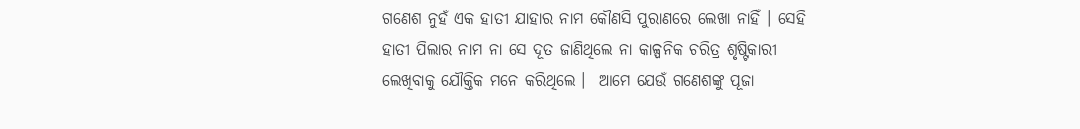ଗଣେଶ ନୁହଁ ଏକ ହାତୀ ଯାହାର ନାମ କୌଣସି ପୁରାଣରେ ଲେଖା ନାହିଁ । ସେହି ହାତୀ ପିଲାର ନାମ ନା ସେ ଦୂତ ଜାଣିଥିଲେ ନା କାଳ୍ପନିକ ଚରିତ୍ର ଶୃଷ୍ଟିକାରୀ ଲେଖିବାକୁ ଯୌକ୍ତିକ ମନେ କରିଥିଲେ ।  ଆମେ ଯେଉଁ ଗଣେଶଙ୍କୁ ପୂଜା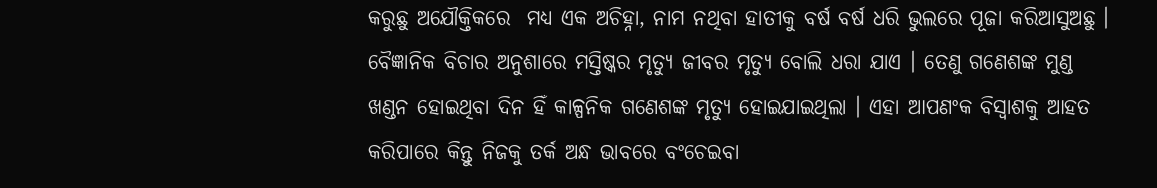କରୁଛୁ ଅଯୌକ୍ତିକରେ  ମଧ୍ୟ ଏକ ଅଚିହ୍ନା, ନାମ ନଥିବା ହାତୀକୁ ବର୍ଷ ବର୍ଷ ଧରି ଭୁଲରେ ପୂଜା କରିଆସୁଅଛୁ । ବୈଜ୍ଞାନିକ ବିଚାର ଅନୁଶାରେ ମସ୍ତିଷ୍କର ମୃତ୍ୟୁ ଜୀବର ମୃତ୍ୟୁ ବୋଲି ଧରା ଯାଏ । ତେଣୁ ଗଣେଶଙ୍କ ମୁଣ୍ଡ ଖଣ୍ଡନ ହୋଇଥିବା ଦିନ ହିଁ କାଳ୍ପନିକ ଗଣେଶଙ୍କ ମୃତ୍ୟୁ ହୋଇଯାଇଥିଲା । ଏହା ଆପଣଂକ ବିସ୍ୱାଶକୁ ଆହତ କରିପାରେ କିନ୍ତୁ ନିଜକୁ ତର୍କ ଅନ୍ଧ ଭାବରେ ବଂଚେଇବା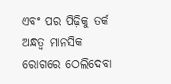ଏବଂ ପର ପିଢ଼ିକୁ ତର୍କ ଅନ୍ଧତ୍ୱ ମାନସିକ ରୋଗରେ ଠେଲିଦେବା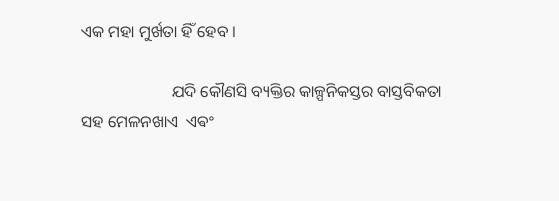ଏକ ମହା ମୁର୍ଖତା ହିଁ ହେବ ।

                      ଯଦି କୌଣସି ବ୍ୟକ୍ତିର କାଳ୍ପନିକସ୍ତର ବାସ୍ତବିକତା ସହ ମେଳନଖାଏ  ଏଵଂ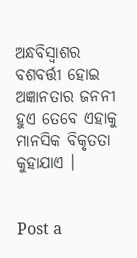ଅନ୍ଧବିସ୍ଵାଶର ବଶବର୍ତ୍ତୀ ହୋଇ ଅଜ୍ଞାନତାର ଜନନୀ ହୁଏ ତେବେ ଏହାକୁ ମାନସିକ ବିକୃତତା କୁହାଯାଏ ।


Post a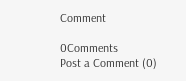Comment

0Comments
Post a Comment (0)